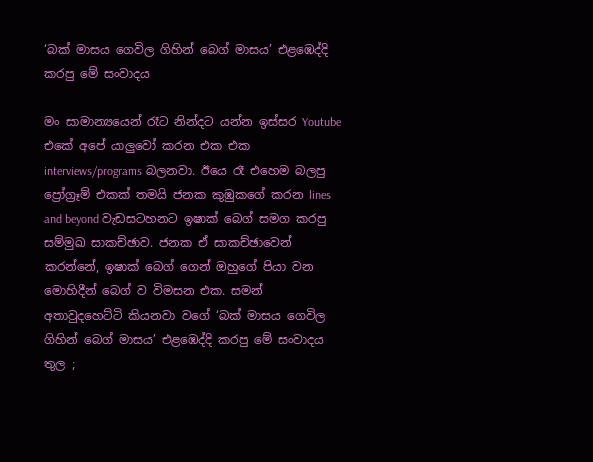‘බක් මාසය ගෙවිල ගිහින් බෙග් මාසය’ එළඹෙද්දි කරපු මේ සංවාදය

මං සාමාන්‍යයෙන් රෑට නින්දට යන්න ඉස්සර Youtube එකේ අපේ යාලුවෝ කරන එක එක interviews/programs බලනවා. ඊයෙ රෑ එහෙම බලපු ප්‍රෝග්‍රෑම් එකක් තමයි ජනක කුඹුකගේ කරන lines and beyond වැඩසටහනට ඉෂාක් බෙග් සමග කරපු සම්මුඛ සාකච්ඡාව. ජනක ඒ සාකච්ඡාවෙන් කරන්නේ, ඉෂාක් බෙග් ගෙන් ඔහුගේ පියා වන මොහිදීන් බෙග් ව විමසන එක. සමන් අතාවුදහෙට්ටි කියනවා වගේ ‘බක් මාසය ගෙවිල ගිහින් බෙග් මාසය’ එළඹෙද්දි කරපු මේ සංවාදය තුල ;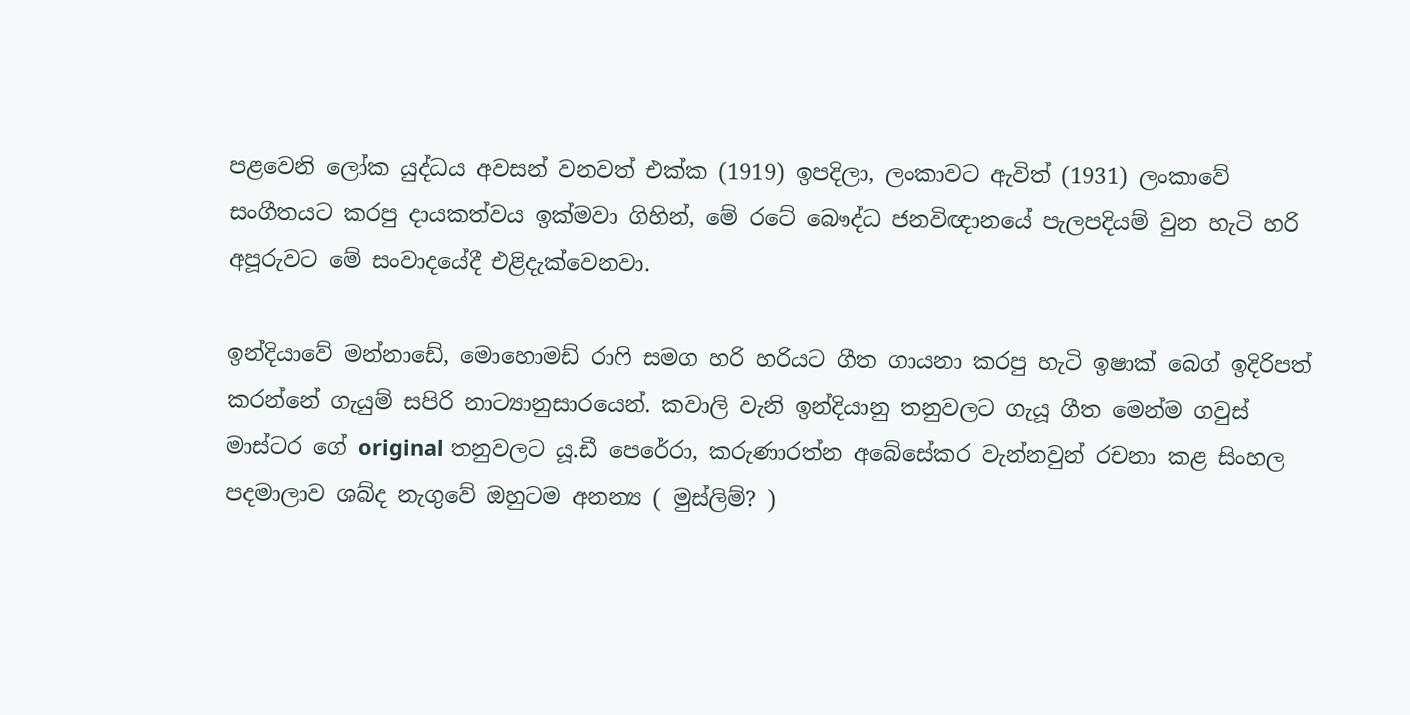පළවෙනි ලෝක යුද්ධය අවසන් වනවත් එක්ක (1919) ඉපදිලා, ලංකාවට ඇවිත් (1931) ලංකාවේ සංගීතයට කරපු දායකත්වය ඉක්මවා ගිහින්, මේ රටේ බෞද්ධ ජනවිඥානයේ පැලපදියම් වුන හැටි හරි අපූරුවට මේ සංවාදයේදී එළිදැක්වෙනවා.

ඉන්දියාවේ මන්නාඩේ, මොහොමඩ් රාෆි සමග හරි හරියට ගීත ගායනා කරපු හැටි ඉෂාක් බෙග් ඉදිරිපත් කරන්නේ ගැයුම් සපිරි නාට්‍යානුසාරයෙන්. කවාලි වැනි ඉන්දියානු තනුවලට ගැයූ ගීත මෙන්ම ගවුස් මාස්ටර ගේ original තනුවලට යූ.ඩී පෙරේරා, කරුණාරත්න අබේසේකර වැන්නවුන් රචනා කළ සිංහල පදමාලාව ශබ්ද නැගුවේ ඔහුටම අනන්‍ය ( මුස්ලිම්? )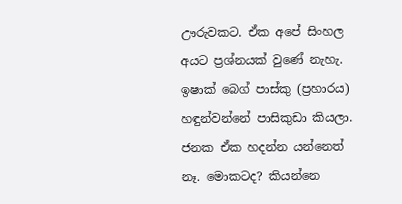ඌරුවකට. ඒක අපේ සිංහල අයට ප්‍රශ්නයක් වුණේ නැහැ. ඉෂාක් බෙග් පාස්කු (ප්‍රහාරය) හඳුන්වන්නේ පාසිකුඩා කියලා. ජනක ඒක හදන්න යන්නෙත් නෑ. මොකටද? කියන්නෙ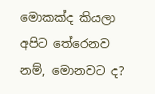මොකක්ද කියලා අපිට තේරෙනව නම්, මොනවට ද?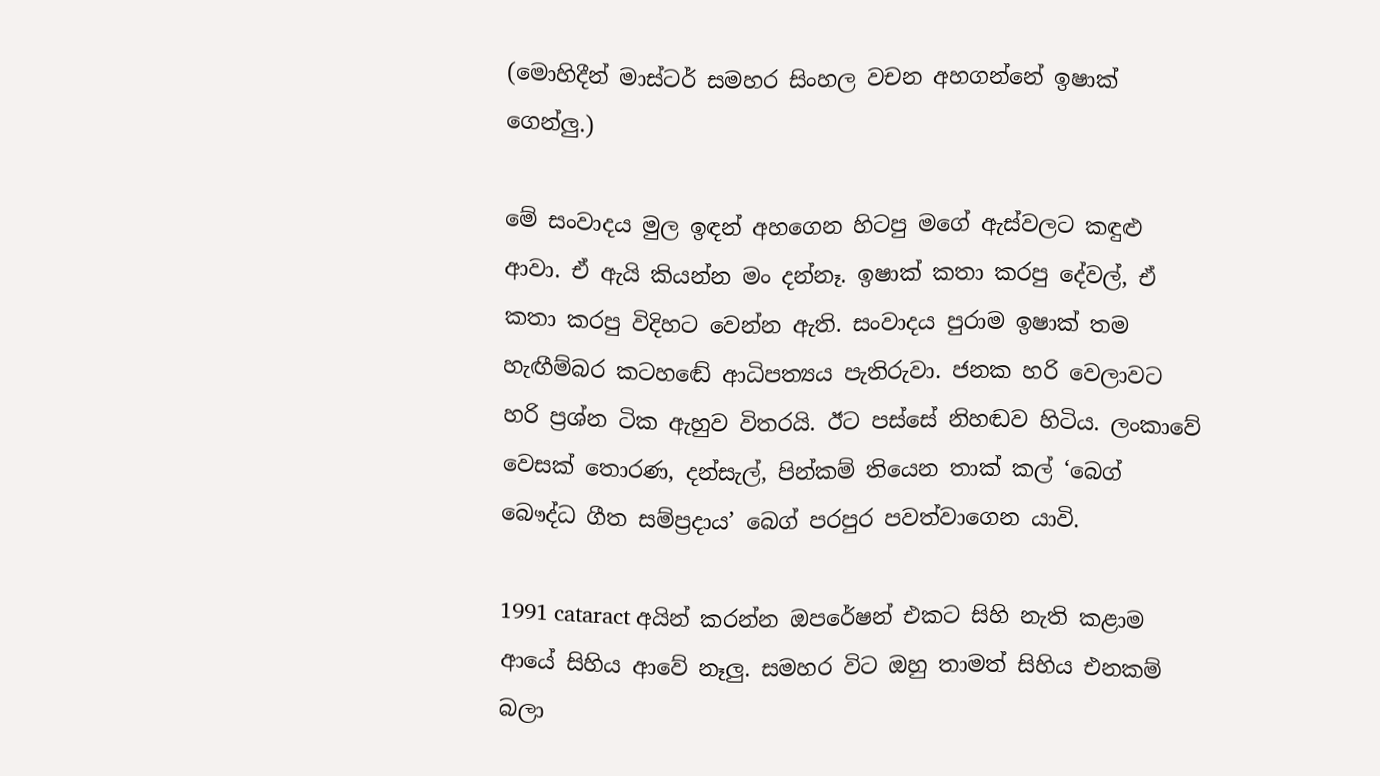(මොහිදීන් මාස්ටර් සමහර සිංහල වචන අහගන්නේ ඉෂාක් ගෙන්ලු.)

මේ සංවාදය මුල ඉඳන් අහගෙන හිටපු මගේ ඇස්වලට කඳුළු ආවා. ඒ ඇයි කියන්න මං දන්නෑ. ඉෂාක් කතා කරපු දේවල්, ඒ කතා කරපු විදිහට වෙන්න ඇති. සංවාදය පුරාම ඉෂාක් තම හැඟීම්බර කටහඬේ ආධිපත්‍යය පැතිරුවා. ජනක හරි වෙලාවට හරි ප්‍රශ්න ටික ඇහුව විතරයි. ඊට පස්සේ නිහඬව හිටිය. ලංකාවේ වෙසක් තොරණ, දන්සැල්, පින්කම් තියෙන තාක් කල් ‘බෙග් බෞද්ධ ගීත සම්ප්‍රදාය’ බෙග් පරපුර පවත්වාගෙන යාවි.

1991 cataract අයින් කරන්න ඔපරේෂන් එකට සිහි නැති කළාම ආයේ සිහිය ආවේ නෑලු. සමහර විට ඔහු තාමත් සිහිය එනකම් බලා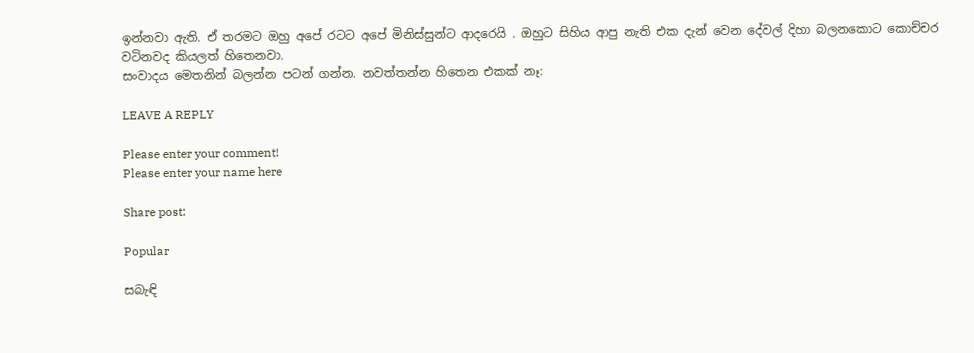ඉන්නවා ඇති. ඒ තරමට ඔහු අපේ රටට අපේ මිනිස්සුන්ට ආදරෙයි . ඔහුට සිහිය ආපු නැති එක දැන් වෙන දේවල් දිහා බලනකොට කොච්චර වටිනවද කියලත් හිතෙනවා.
සංවාදය මෙතනින් බලන්න පටන් ගන්න. නවත්තන්න හිතෙන එකක් නෑ:

LEAVE A REPLY

Please enter your comment!
Please enter your name here

Share post:

Popular

සබැඳි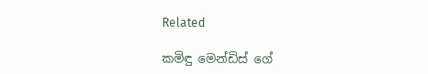Related

කමිඳු මෙන්ඩිස් ගේ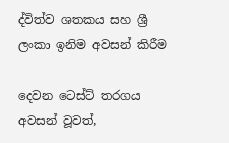ද්විත්ව ශතකය සහ ශ්‍රී ලංකා ඉනිම අවසන් කිරීම

දෙවන ටෙස්ට් තරගය අවසන් වූවත්,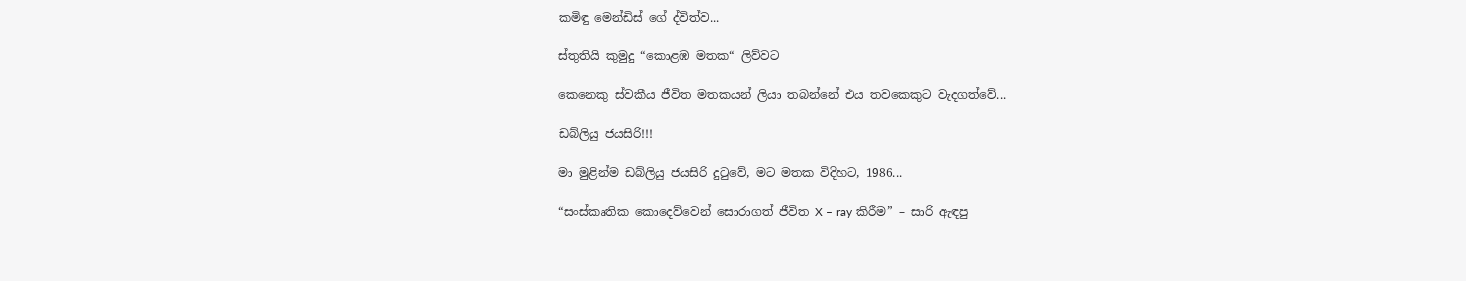කමිඳු මෙන්ඩිස් ගේ ද්විත්ව...

ස්තුතියි කුමුදු “කොළඹ මතක“ ලිව්වට

කෙනෙකු ස්වකීය ජීවිත මතකයන් ලියා තබන්නේ එය තවකෙකුට වැදගත්වේ...

ඩබ්ලියු ජයසිරි!!!

මා මුළින්ම ඩබ්ලියු ජයසිරි දුටුවේ, මට මතක විදිහට, 1986...

“සංස්කෘතික කොදෙව්වෙන් සොරාගත් ජීවිත X – ray කිරීම” – සාරි ඇඳපු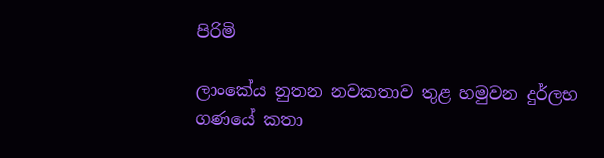පිරිමි

ලාංකේය නුතන නවකතාව තුළ හමුවන දුර්ලභ ගණයේ කතා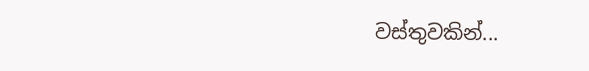වස්තුවකින්...